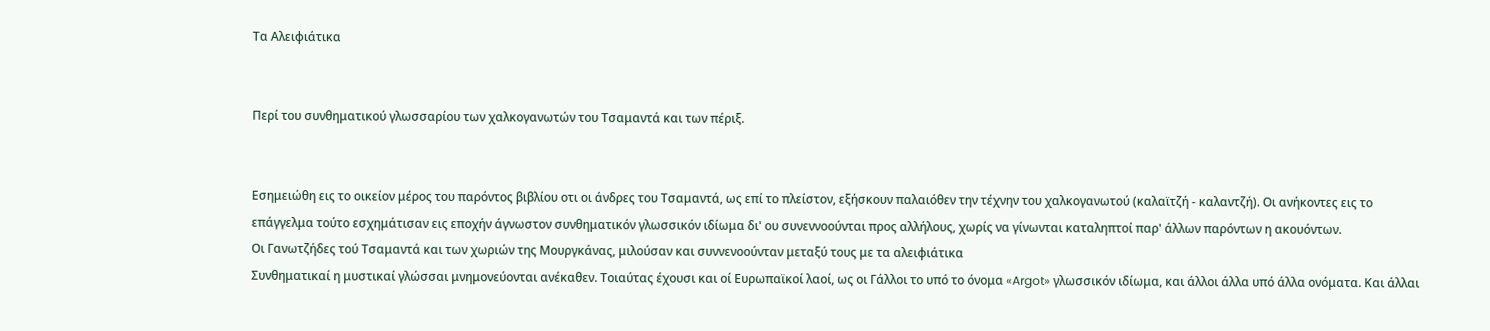Τα Αλειφιάτικα


Περί του συνθηματικού γλωσσαρίου των χαλκογανωτών του Τσαμαντά και των πέριξ.


Εσημειώθη εις το οικείον μέρος του παρόντος βιβλίου οτι οι άνδρες του Τσαμαντά, ως επί το πλείστον, εξήσκουν παλαιόθεν την τέχνην του χαλκογανωτού (καλαϊτζή - καλαντζή). Οι ανήκοντες εις το επάγγελμα τούτο εσχημάτισαν εις εποχήν άγνωστον συνθηματικόν γλωσσικόν ιδίωμα δι' ου συνεννοούνται προς αλλήλους, χωρίς να γίνωνται καταληπτοί παρ' άλλων παρόντων η ακουόντων.
Οι Γανωτζήδες τού Τσαμαντά και των χωριών της Μουργκάνας, μιλούσαν και συννενοούνταν μεταξύ τους με τα αλειφιάτικα
Συνθηματικαί η μυστικαί γλώσσαι μνημονεύονται ανέκαθεν. Τοιαύτας έχουσι και οί Ευρωπαϊκοί λαοί, ως οι Γάλλοι το υπό το όνομα «Argot» γλωσσικόν ιδίωμα, και άλλοι άλλα υπό άλλα ονόματα. Και άλλαι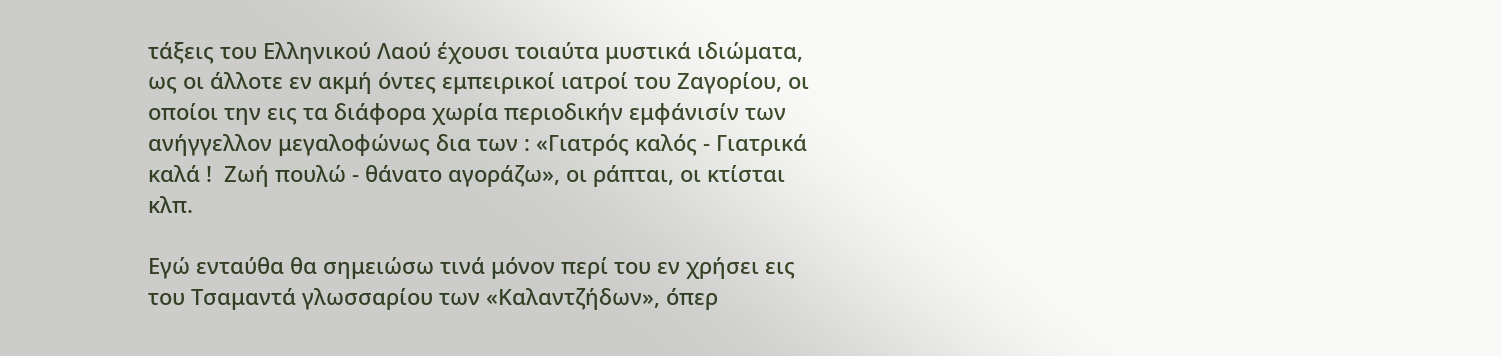τάξεις του Ελληνικού Λαού έχουσι τοιαύτα μυστικά ιδιώματα, ως οι άλλοτε εν ακμή όντες εμπειρικοί ιατροί του Ζαγορίου, οι οποίοι την εις τα διάφορα χωρία περιοδικήν εμφάνισίν των ανήγγελλον μεγαλοφώνως δια των : «Γιατρός καλός - Γιατρικά καλά !  Ζωή πουλώ - θάνατο αγοράζω», οι ράπται, οι κτίσται κλπ.

Εγώ ενταύθα θα σημειώσω τινά μόνον περί του εν χρήσει εις του Τσαμαντά γλωσσαρίου των «Καλαντζήδων», όπερ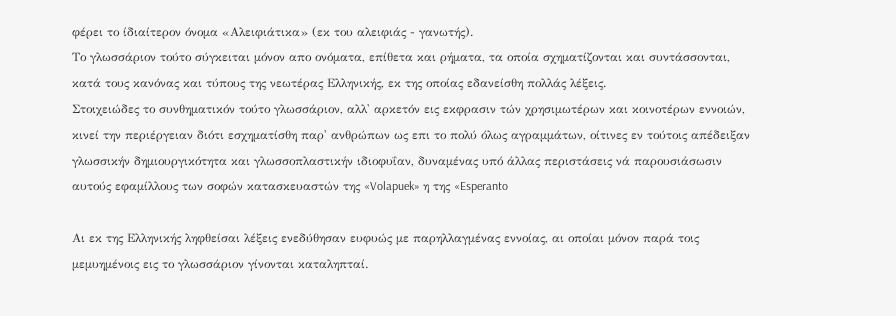φέρει το ίδιαίτερον όνομα «Αλειφιάτικα» (εκ του αλειφιάς - γανωτής).
Το γλωσσάριον τούτο σύγκειται μόνον απο ονόματα, επίθετα και ρήματα, τα οποία σχηματίζονται και συντάσσονται, κατά τους κανόνας και τύπους της νεωτέρας Ελληνικής, εκ της οποίας εδανείσθη πολλάς λέξεις.
Στοιχειώδες το συνθηματικόν τούτο γλωσσάριον, αλλ' αρκετόν εις εκφρασιν τών χρησιμωτέρων και κοινοτέρων εννοιών, κινεί την περιέργειαν διότι εσχηματίσθη παρ' ανθρώπων ως επι το πολύ όλως αγραμμάτων, οίτινες εν τούτοις απέδειξαν γλωσσικήν δημιουργικότητα και γλωσσοπλαστικήν ιδιοφυΐαν, δυναμένας υπό άλλας περιστάσεις νά παρουσιάσωσιν αυτούς εφαμίλλους των σοφών κατασκευαστών της «Volapuek» η της «Esperanto

Αι εκ της Ελληνικής ληφθείσαι λέξεις ενεδύθησαν ευφυώς με παρηλλαγμένας εννοίας, αι οποίαι μόνον παρά τοις μεμυημένοις εις το γλωσσάριον γίνονται καταληπταί.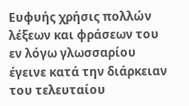Ευφυής χρήσις πολλών λέξεων και φράσεων του εν λόγω γλωσσαρίου έγεινε κατά την διάρκειαν του τελευταίου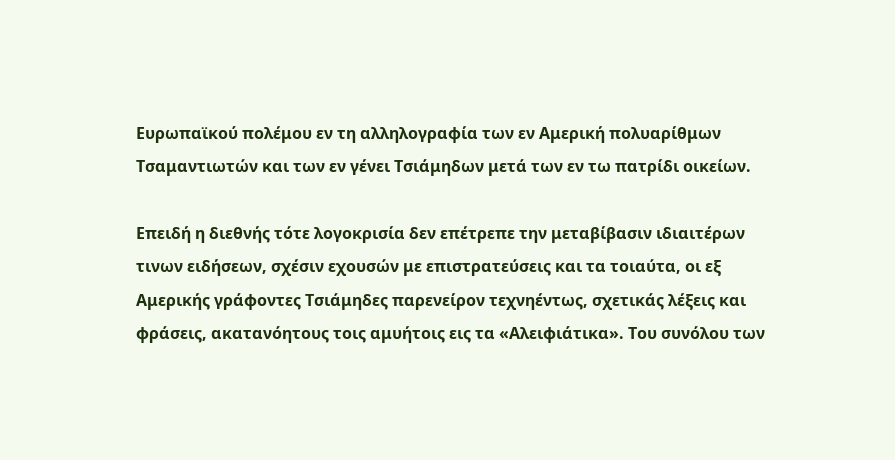Ευρωπαϊκού πολέμου εν τη αλληλογραφία των εν Αμερική πολυαρίθμων Τσαμαντιωτών και των εν γένει Τσιάμηδων μετά των εν τω πατρίδι οικείων.

Επειδή η διεθνής τότε λογοκρισία δεν επέτρεπε την μεταβίβασιν ιδιαιτέρων τινων ειδήσεων, σχέσιν εχουσών με επιστρατεύσεις και τα τοιαύτα, οι εξ Αμερικής γράφοντες Τσιάμηδες παρενείρον τεχνηέντως, σχετικάς λέξεις και φράσεις, ακατανόητους τοις αμυήτοις εις τα «Αλειφιάτικα». Του συνόλου των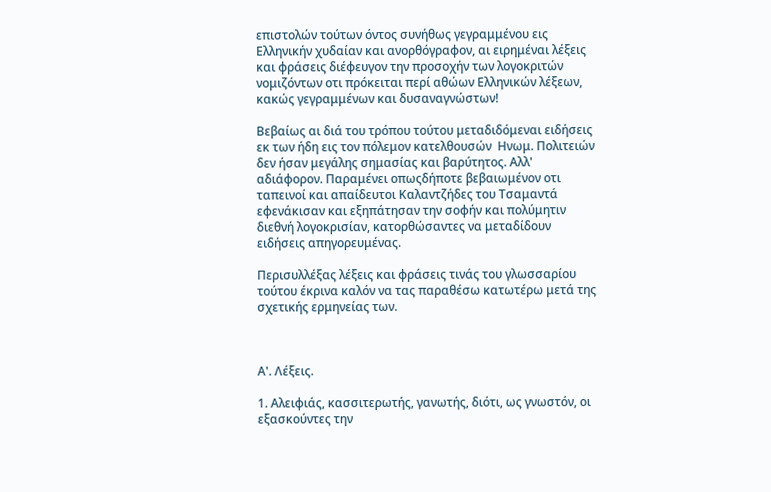επιστολών τούτων όντος συνήθως γεγραμμένου εις Ελληνικήν χυδαίαν και ανορθόγραφον, αι ειρημέναι λέξεις και φράσεις διέφευγον την προσοχήν των λογοκριτών νομιζόντων οτι πρόκειται περί αθώων Ελληνικών λέξεων, κακώς γεγραμμένων και δυσαναγνώστων!

Βεβαίως αι διά του τρόπου τούτου μεταδιδόμεναι ειδήσεις εκ των ήδη εις τον πόλεμον κατελθουσών  Ηνωμ. Πολιτειών δεν ήσαν μεγάλης σημασίας και βαρύτητος. Αλλ' αδιάφορον. Παραμένει οπωςδήποτε βεβαιωμένον οτι ταπεινοί και απαίδευτοι Καλαντζήδες του Τσαμαντά εφενάκισαν και εξηπάτησαν την σοφήν και πολύμητιν διεθνή λογοκρισίαν, κατορθώσαντες να μεταδίδουν ειδήσεις απηγορευμένας.

Περισυλλέξας λέξεις και φράσεις τινάς του γλωσσαρίου τούτου έκρινα καλόν να τας παραθέσω κατωτέρω μετά της σχετικής ερμηνείας των.



Α'. Λέξεις.

1. Αλειφιάς, κασσιτερωτής, γανωτής, διότι, ως γνωστόν, οι εξασκούντες την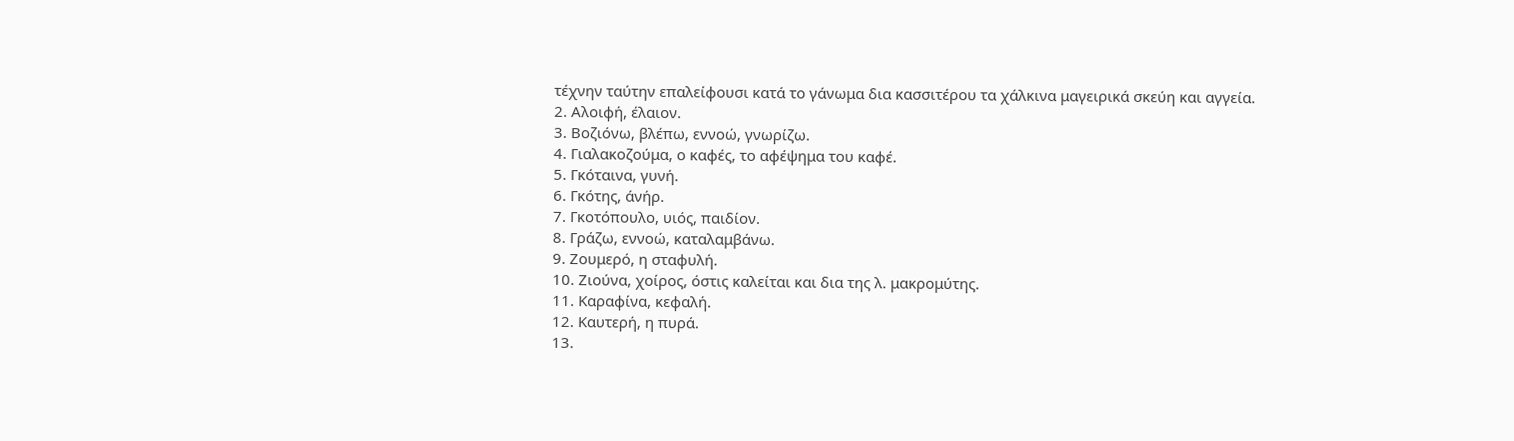τέχνην ταύτην επαλείφουσι κατά το γάνωμα δια κασσιτέρου τα χάλκινα μαγειρικά σκεύη και αγγεία.
2. Αλοιφή, έλαιον.
3. Βοζιόνω, βλέπω, εννοώ, γνωρίζω.
4. Γιαλακοζούμα, ο καφές, το αφέψημα του καφέ.
5. Γκόταινα, γυνή.
6. Γκότης, άνήρ.
7. Γκοτόπουλο, υιός, παιδίον.
8. Γράζω, εννοώ, καταλαμβάνω.
9. Ζουμερό, η σταφυλή.
10. Ζιούνα, χοίρος, όστις καλείται και δια της λ. μακρομύτης.
11. Καραφίνα, κεφαλή.
12. Καυτερή, η πυρά.
13.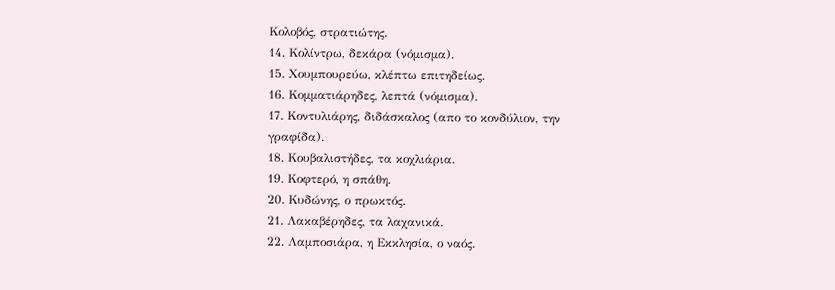Κολοβός, στρατιώτης.
14. Κολίντρω, δεκάρα (νόμισμα).
15. Χουμπουρεύω, κλέπτω επιτηδείως.
16. Κομματιάρηδες, λεπτά (νόμισμα).
17. Κοντυλιάρης, διδάσκαλος (απο το κονδύλιον, την γραφίδα).
18. Κουβαλιστήδες, τα κοχλιάρια.
19. Κοφτερό, η σπάθη.
20. Κυδώνης, ο πρωκτός.
21. Λακαβέρηδες, τα λαχανικά.
22. Λαμποσιάρα, η Εκκλησία, ο ναός.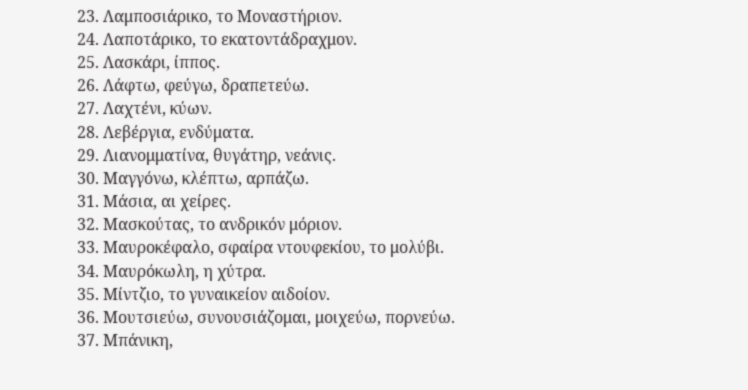23. Λαμποσιάρικο, το Μοναστήριον.
24. Λαποτάρικο, το εκατοντάδραχμον.
25. Λασκάρι, ίππος.
26. Λάφτω, φεύγω, δραπετεύω.
27. Λαχτένι, κύων.
28. Λεβέργια, ενδύματα.
29. Λιανομματίνα, θυγάτηρ, νεάνις.
30. Μαγγόνω, κλέπτω, αρπάζω.
31. Μάσια, αι χείρες.
32. Μασκούτας, το ανδρικόν μόριον.
33. Μαυροκέφαλο, σφαίρα ντουφεκίου, το μολύβι.
34. Μαυρόκωλη, η χύτρα.
35. Μίντζιο, το γυναικείον αιδοίον.
36. Μουτσιεύω, συνουσιάζομαι, μοιχεύω, πορνεύω.
37. Μπάνικη,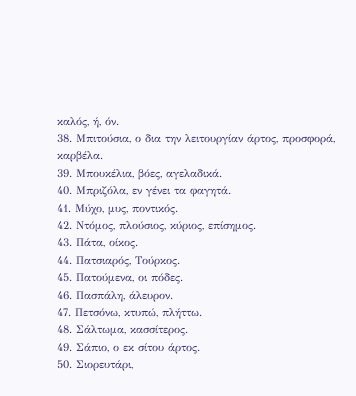καλός, ή, όν.
38. Μπιτούσια, ο δια την λειτουργίαν άρτος, προσφορά, καρβέλα.
39. Μπουκέλια, βόες, αγελαδικά.
40. Μπριζόλα, εν γένει τα φαγητά.
41. Μύχο, μυς, ποντικός.
42. Ντόμος, πλούσιος, κύριος, επίσημος.
43. Πάτα, οίκος.
44. Πατσιαρός, Τούρκος.
45. Πατούμενα, οι πόδες.
46. Πασπάλη, άλευρον.
47. Πετσόνω, κτυπώ, πλήττω.
48. Σάλτωμα, κασσίτερος.
49. Σάπιο, ο εκ σίτου άρτος.
50. Σιορευτάρι,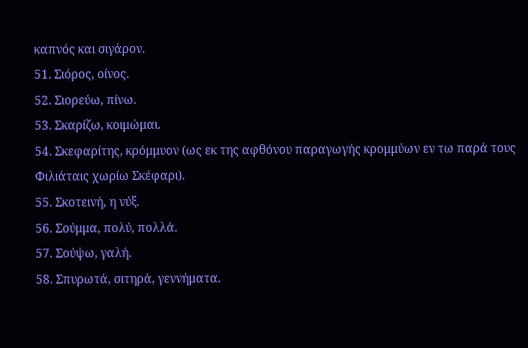καπνός και σιγάρον.
51. Σιόρος, οίνος.
52. Σιορεύω, πίνω.
53. Σκαρίζω, κοιμώμαι.
54. Σκεφαρίτης, κρόμμυον (ως εκ της αφθόνου παραγωγής κρομμύων εν τω παρά τους Φιλιάταις χωρίω Σκέφαρι).
55. Σκοτεινή, η νύξ.
56. Σούμμα, πολύ, πολλά.
57. Σούψω, γαλή.
58. Σπυρωτά, σιτηρά, γεννήματα.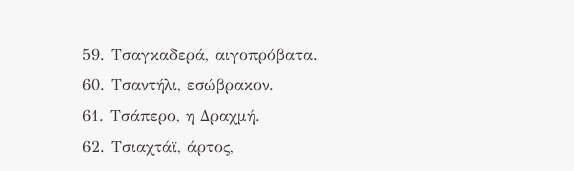59. Τσαγκαδερά, αιγοπρόβατα.
60. Τσαντήλι, εσώβρακον.
61. Τσάπερο, η Δραχμή.
62. Τσιαχτάϊ, άρτος,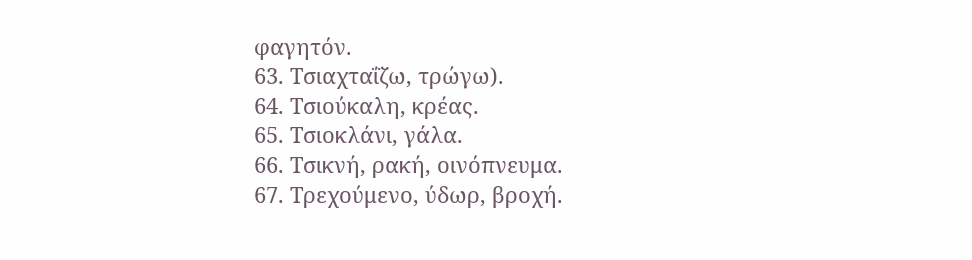φαγητόν.
63. Τσιαχταΐζω, τρώγω).
64. Τσιούκαλη, κρέας.
65. Τσιοκλάνι, γάλα.
66. Τσικνή, ρακή, οινόπνευμα.
67. Τρεχούμενο, ύδωρ, βροχή.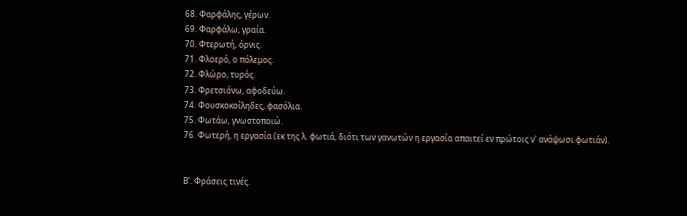68. Φαρφάλης, γέρων.
69. Φαρφάλω, γραία.
70. Φτερωτή, όρνις.
71. Φλοερό, ο πόλεμος.
72. Φλώρο, τυρός.
73. Φρετσιόνω, αφοδεύω.
74. Φουσκοκοίληδες, φασόλια.
75. Φωτάω, γνωστοποιώ.
76. Φωτερή, η εργασία (εκ της λ. φωτιά, διότι των γανωτών η εργασία απαιτεί εν πρώτοις ν' ανάψωσι φωτιάν).


Β'. Φράσεις τινές.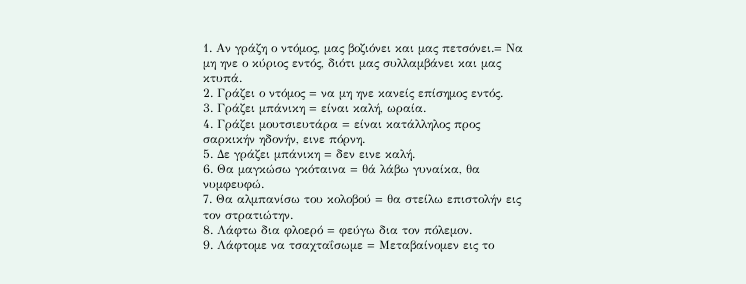1. Αν γράζη ο ντόμος, μας βοζιόνει και μας πετσόνει.= Να μη ηνε ο κύριος εντός, διότι μας συλλαμβάνει και μας κτυπά.
2. Γράζει ο ντόμος = να μη ηνε κανείς επίσημος εντός.
3. Γράζει μπάνικη = είναι καλή, ωραία.
4. Γράζει μουτσιευτάρα = είναι κατάλληλος προς σαρκικήν ηδονήν, εινε πόρνη.
5. Δε γράζει μπάνικη = δεν εινε καλή.
6. Θα μαγκώσω γκόταινα = θά λάβω γυναίκα, θα νυμφευφώ.
7. Θα αλμπανίσω του κολοβού = θα στείλω επιστολήν εις τον στρατιώτην.
8. Λάφτω δια φλοερό = φεύγω δια τον πόλεμον.
9. Λάφτομε να τσαχταΐσωμε = Μεταβαίνομεν εις το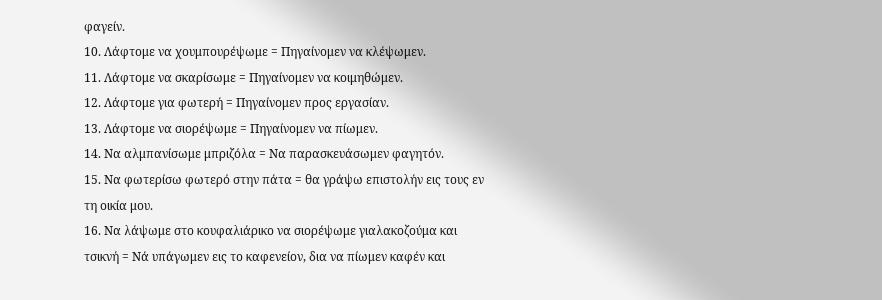φαγείν.
10. Λάφτομε να χουμπουρέψωμε = Πηγαίνομεν να κλέψωμεν.
11. Λάφτομε να σκαρίσωμε = Πηγαίνομεν να κοιμηθώμεν.
12. Λάφτομε για φωτερή = Πηγαίνομεν προς εργασίαν.
13. Λάφτομε να σιορέψωμε = Πηγαίνομεν να πίωμεν.
14. Να αλμπανίσωμε μπριζόλα = Να παρασκευάσωμεν φαγητόν.
15. Να φωτερίσω φωτερό στην πάτα = θα γράψω επιστολήν εις τους εν τη οικία μου.
16. Να λάψωμε στο κουφαλιάρικο να σιορέψωμε γιαλακοζούμα και τσικνή = Νά υπάγωμεν εις το καφενείον, δια να πίωμεν καφέν και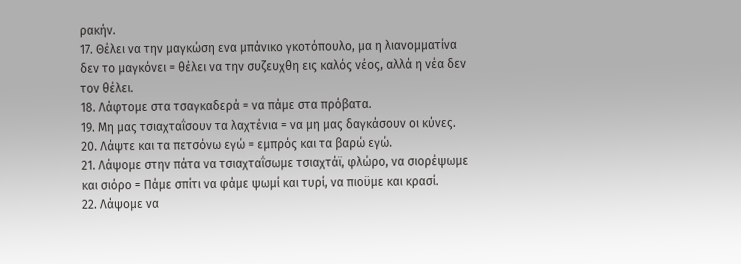ρακήν.
17. Θέλει να την μαγκώση ενα μπάνικο γκοτόπουλο, μα η λιανομματίνα δεν το μαγκόνει = θέλει να την συζευχθη εις καλός νέος, αλλά η νέα δεν τον θέλει.
18. Λάφτομε στα τσαγκαδερά = να πάμε στα πρόβατα.
19. Μη μας τσιαχταΐσουν τα λαχτένια = να μη μας δαγκάσουν οι κύνες.
20. Λάψτε και τα πετσόνω εγώ = εμπρός και τα βαρώ εγώ.
21. Λάψομε στην πάτα να τσιαχταΐσωμε τσιαχτάϊ, φλώρο, να σιορέψωμε και σιόρο = Πάμε σπίτι να φάμε ψωμί και τυρί, να πιοϋμε και κρασί.
22. Λάψομε να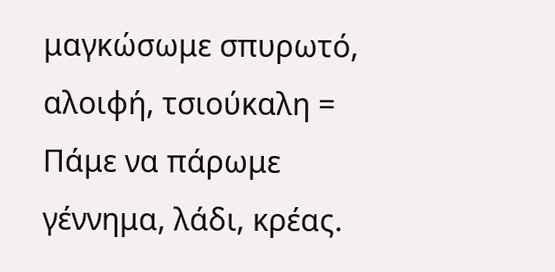μαγκώσωμε σπυρωτό, αλοιφή, τσιούκαλη = Πάμε να πάρωμε γέννημα, λάδι, κρέας.